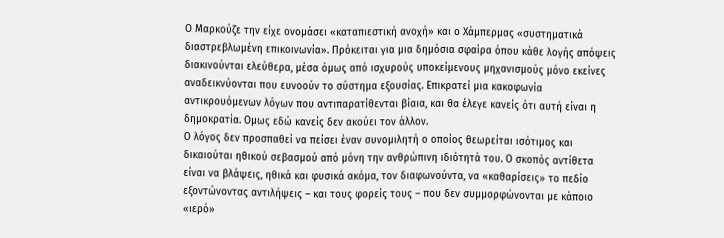Ο Μαρκούζε την είχε ονομάσει «καταπιεστική ανοχή» και ο Χάμπερμας «συστηματικά διαστρεβλωμένη επικοινωνία». Πρόκειται για μια δημόσια σφαίρα όπου κάθε λογής απόψεις διακινούνται ελεύθερα, μέσα όμως από ισχυρούς υποκείμενους μηχανισμούς μόνο εκείνες αναδεικνύονται που ευνοούν το σύστημα εξουσίας. Επικρατεί μια κακοφωνία αντικρουόμενων λόγων που αντιπαρατίθενται βίαια, και θα έλεγε κανείς ότι αυτή είναι η δημοκρατία. Ομως εδώ κανείς δεν ακούει τον άλλον.
Ο λόγος δεν προσπαθεί να πείσει έναν συνομιλητή ο οποίος θεωρείται ισότιμος και δικαιούται ηθικού σεβασμού από μόνη την ανθρώπινη ιδιότητά του. Ο σκοπός αντίθετα είναι να βλάψεις, ηθικά και φυσικά ακόμα, τον διαφωνούντα, να «καθαρίσεις» το πεδίο εξοντώνοντας αντιλήψεις – και τους φορείς τους – που δεν συμμορφώνονται με κάποιο «ιερό»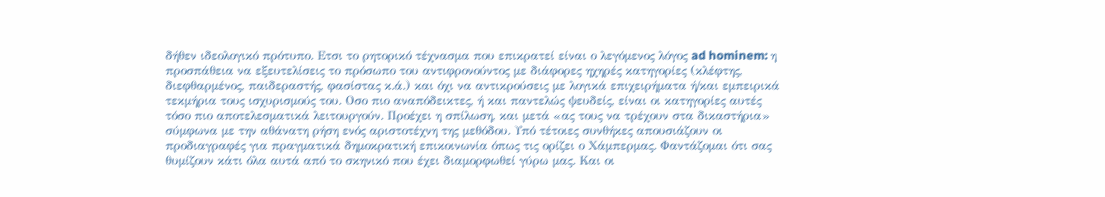δήθεν ιδεολογικό πρότυπο. Ετσι το ρητορικό τέχνασμα που επικρατεί είναι ο λεγόμενος λόγος ad hominem: η προσπάθεια να εξευτελίσεις το πρόσωπο του αντιφρονούντος με διάφορες ηχηρές κατηγορίες (κλέφτης, διεφθαρμένος, παιδεραστής, φασίστας κ.ά.) και όχι να αντικρούσεις με λογικά επιχειρήματα ή/και εμπειρικά τεκμήρια τους ισχυρισμούς του. Οσο πιο αναπόδεικτες, ή και παντελώς ψευδείς, είναι οι κατηγορίες αυτές τόσο πιο αποτελεσματικά λειτουργούν. Προέχει η σπίλωση, και μετά «ας τους να τρέχουν στα δικαστήρια» σύμφωνα με την αθάνατη ρήση ενός αριστοτέχνη της μεθόδου. Υπό τέτοιες συνθήκες απουσιάζουν οι προδιαγραφές για πραγματικά δημοκρατική επικοινωνία όπως τις ορίζει ο Χάμπερμας. Φαντάζομαι ότι σας θυμίζουν κάτι όλα αυτά από το σκηνικό που έχει διαμορφωθεί γύρω μας. Και οι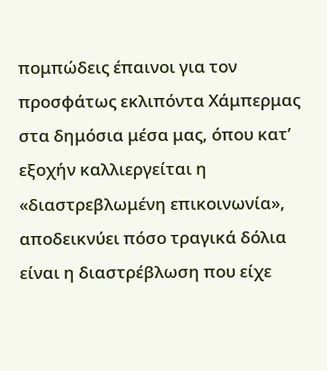πομπώδεις έπαινοι για τον προσφάτως εκλιπόντα Χάμπερμας στα δημόσια μέσα μας, όπου κατ’ εξοχήν καλλιεργείται η «διαστρεβλωμένη επικοινωνία», αποδεικνύει πόσο τραγικά δόλια είναι η διαστρέβλωση που είχε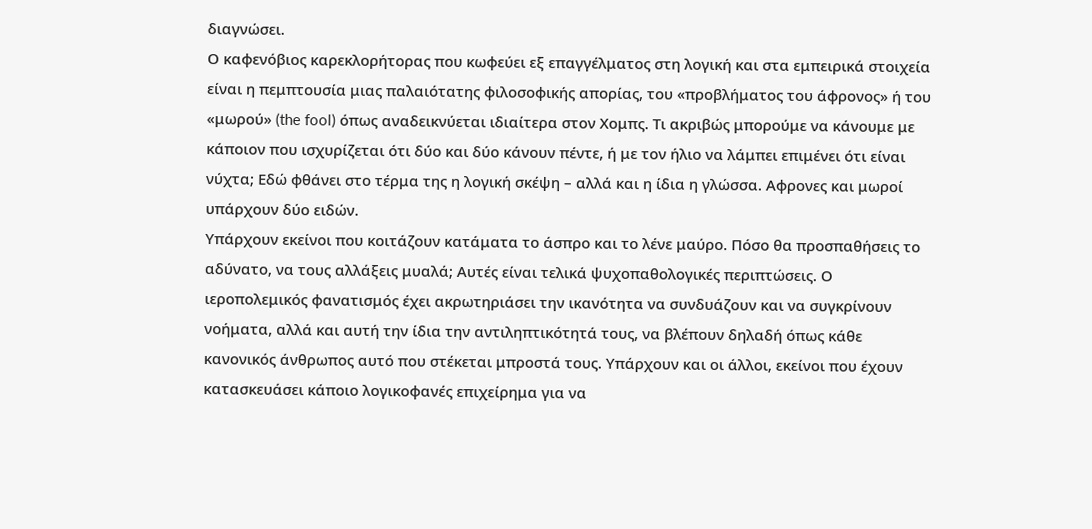διαγνώσει.
Ο καφενόβιος καρεκλορήτορας που κωφεύει εξ επαγγέλματος στη λογική και στα εμπειρικά στοιχεία είναι η πεμπτουσία μιας παλαιότατης φιλοσοφικής απορίας, του «προβλήματος του άφρονος» ή του «μωρού» (the fool) όπως αναδεικνύεται ιδιαίτερα στον Χομπς. Τι ακριβώς μπορούμε να κάνουμε με κάποιον που ισχυρίζεται ότι δύο και δύο κάνουν πέντε, ή με τον ήλιο να λάμπει επιμένει ότι είναι νύχτα; Εδώ φθάνει στο τέρμα της η λογική σκέψη – αλλά και η ίδια η γλώσσα. Αφρονες και μωροί υπάρχουν δύο ειδών.
Υπάρχουν εκείνοι που κοιτάζουν κατάματα το άσπρο και το λένε μαύρο. Πόσο θα προσπαθήσεις το αδύνατο, να τους αλλάξεις μυαλά; Αυτές είναι τελικά ψυχοπαθολογικές περιπτώσεις. Ο ιεροπολεμικός φανατισμός έχει ακρωτηριάσει την ικανότητα να συνδυάζουν και να συγκρίνουν νοήματα, αλλά και αυτή την ίδια την αντιληπτικότητά τους, να βλέπουν δηλαδή όπως κάθε κανονικός άνθρωπος αυτό που στέκεται μπροστά τους. Υπάρχουν και οι άλλοι, εκείνοι που έχουν κατασκευάσει κάποιο λογικοφανές επιχείρημα για να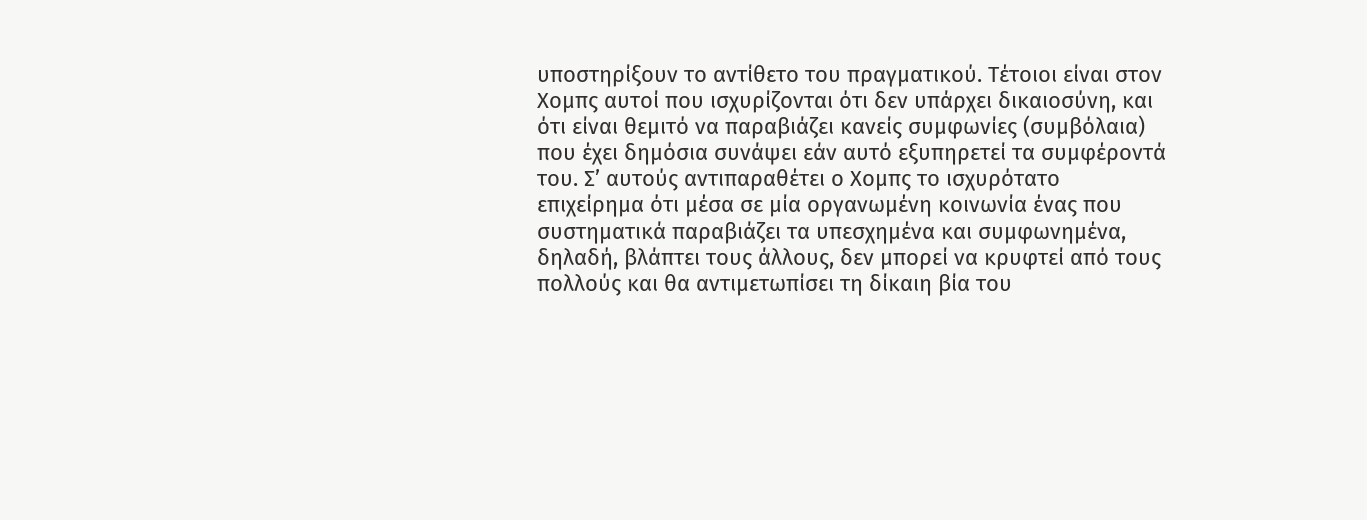υποστηρίξουν το αντίθετο του πραγματικού. Τέτοιοι είναι στον Χομπς αυτοί που ισχυρίζονται ότι δεν υπάρχει δικαιοσύνη, και ότι είναι θεμιτό να παραβιάζει κανείς συμφωνίες (συμβόλαια) που έχει δημόσια συνάψει εάν αυτό εξυπηρετεί τα συμφέροντά του. Σ’ αυτούς αντιπαραθέτει ο Χομπς το ισχυρότατο επιχείρημα ότι μέσα σε μία οργανωμένη κοινωνία ένας που συστηματικά παραβιάζει τα υπεσχημένα και συμφωνημένα, δηλαδή, βλάπτει τους άλλους, δεν μπορεί να κρυφτεί από τους πολλούς και θα αντιμετωπίσει τη δίκαιη βία του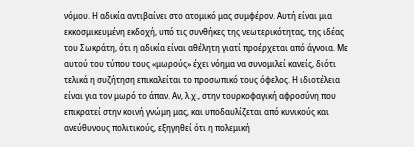νόμου. Η αδικία αντιβαίνει στο ατομικό μας συμφέρον. Αυτή είναι μια εκκοσμικευμένη εκδοχή, υπό τις συνθήκες της νεωτερικότητας, της ιδέας του Σωκράτη, ότι η αδικία είναι αθέλητη γιατί προέρχεται από άγνοια. Με αυτού του τύπου τους «μωρούς» έχει νόημα να συνομιλεί κανείς, διότι τελικά η συζήτηση επικαλείται το προσωπικό τους όφελος. Η ιδιοτέλεια είναι για τον μωρό το άπαν. Αν, λ.χ., στην τουρκοφαγική αφροσύνη που επικρατεί στην κοινή γνώμη μας, και υποδαυλίζεται από κυνικούς και ανεύθυνους πολιτικούς, εξηγηθεί ότι η πολεμική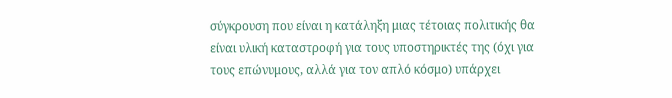σύγκρουση που είναι η κατάληξη μιας τέτοιας πολιτικής θα είναι υλική καταστροφή για τους υποστηρικτές της (όχι για τους επώνυμους, αλλά για τον απλό κόσμο) υπάρχει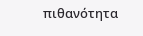πιθανότητα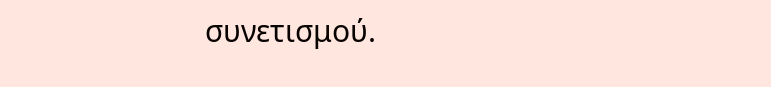συνετισμού.